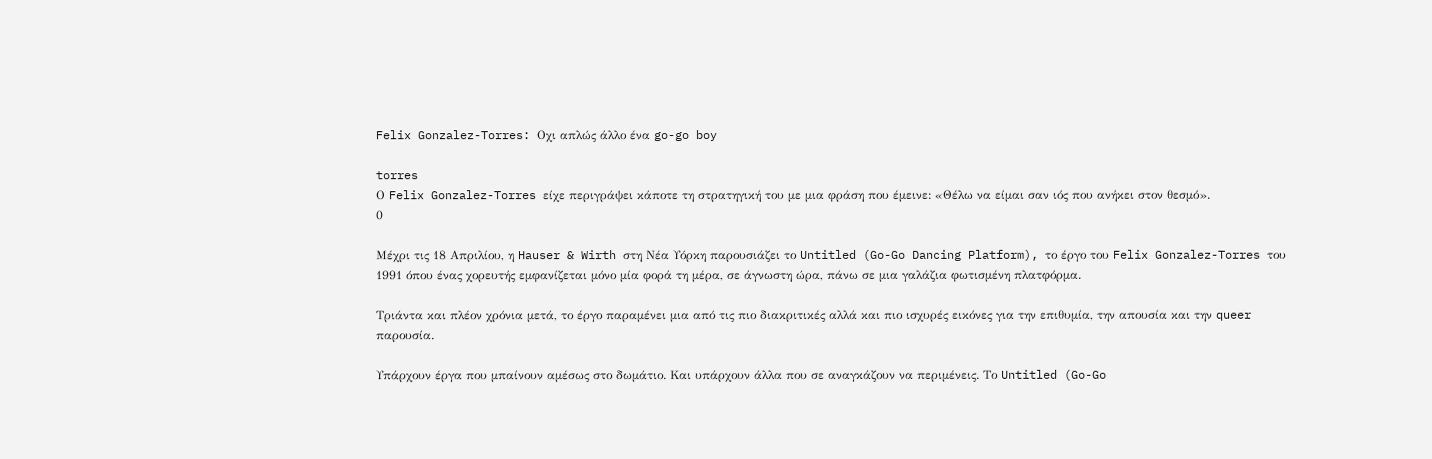Felix Gonzalez-Torres: Οχι απλώς άλλο ένα go-go boy

torres
Ο Felix Gonzalez-Torres είχε περιγράψει κάποτε τη στρατηγική του με μια φράση που έμεινε: «Θέλω να είμαι σαν ιός που ανήκει στον θεσμό».
0

Μέχρι τις 18 Απριλίου, η Hauser & Wirth στη Νέα Υόρκη παρουσιάζει το Untitled (Go-Go Dancing Platform), το έργο του Felix Gonzalez-Torres του 1991 όπου ένας χορευτής εμφανίζεται μόνο μία φορά τη μέρα, σε άγνωστη ώρα, πάνω σε μια γαλάζια φωτισμένη πλατφόρμα.

Τριάντα και πλέον χρόνια μετά, το έργο παραμένει μια από τις πιο διακριτικές αλλά και πιο ισχυρές εικόνες για την επιθυμία, την απουσία και την queer παρουσία.

Υπάρχουν έργα που μπαίνουν αμέσως στο δωμάτιο. Και υπάρχουν άλλα που σε αναγκάζουν να περιμένεις. Το Untitled (Go-Go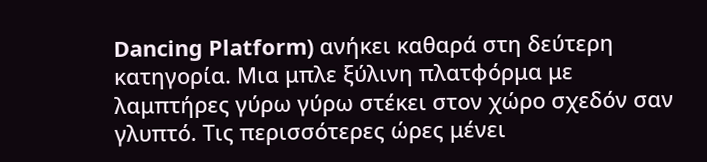Dancing Platform) ανήκει καθαρά στη δεύτερη κατηγορία. Μια μπλε ξύλινη πλατφόρμα με λαμπτήρες γύρω γύρω στέκει στον χώρο σχεδόν σαν γλυπτό. Τις περισσότερες ώρες μένει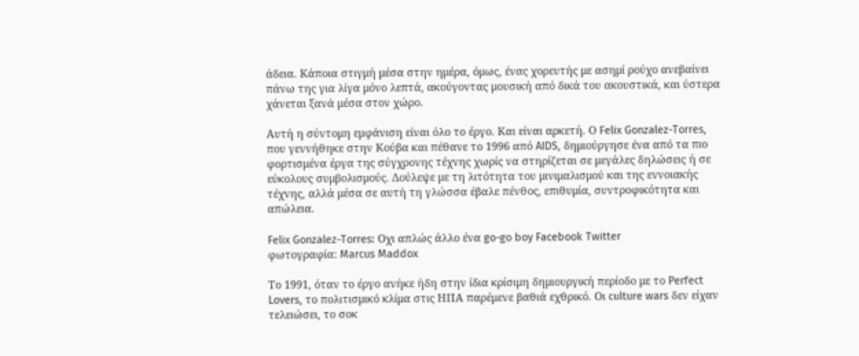άδεια. Κάποια στιγμή μέσα στην ημέρα, όμως, ένας χορευτής με ασημί ρούχο ανεβαίνει πάνω της για λίγα μόνο λεπτά, ακούγοντας μουσική από δικά του ακουστικά, και ύστερα χάνεται ξανά μέσα στον χώρο.

Αυτή η σύντομη εμφάνιση είναι όλο το έργο. Και είναι αρκετή. Ο Felix Gonzalez-Torres, που γεννήθηκε στην Κούβα και πέθανε το 1996 από AIDS, δημιούργησε ένα από τα πιο φορτισμένα έργα της σύγχρονης τέχνης χωρίς να στηρίζεται σε μεγάλες δηλώσεις ή σε εύκολους συμβολισμούς. Δούλεψε με τη λιτότητα του μινιμαλισμού και της εννοιακής τέχνης, αλλά μέσα σε αυτή τη γλώσσα έβαλε πένθος, επιθυμία, συντροφικότητα και απώλεια.

Felix Gonzalez-Torres: Οχι απλώς άλλο ένα go-go boy Facebook Twitter
φωτογραφία: Marcus Maddox

Το 1991, όταν το έργο ανήκε ήδη στην ίδια κρίσιμη δημιουργική περίοδο με το Perfect Lovers, το πολιτισμικό κλίμα στις ΗΠΑ παρέμενε βαθιά εχθρικό. Οι culture wars δεν είχαν τελειώσει, το σοκ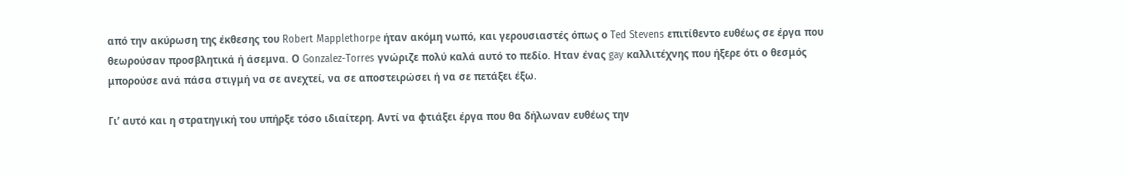από την ακύρωση της έκθεσης του Robert Mapplethorpe ήταν ακόμη νωπό, και γερουσιαστές όπως ο Ted Stevens επιτίθεντο ευθέως σε έργα που θεωρούσαν προσβλητικά ή άσεμνα. Ο Gonzalez-Torres γνώριζε πολύ καλά αυτό το πεδίο. Ηταν ένας gay καλλιτέχνης που ήξερε ότι ο θεσμός μπορούσε ανά πάσα στιγμή να σε ανεχτεί, να σε αποστειρώσει ή να σε πετάξει έξω.

Γι’ αυτό και η στρατηγική του υπήρξε τόσο ιδιαίτερη. Αντί να φτιάξει έργα που θα δήλωναν ευθέως την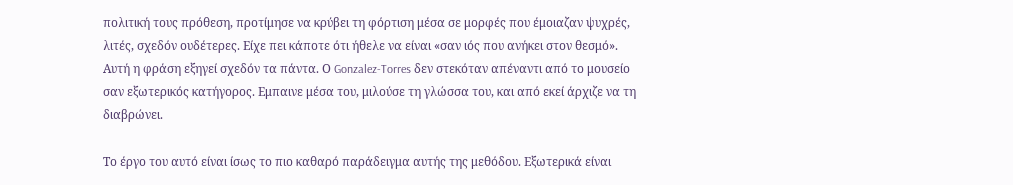πολιτική τους πρόθεση, προτίμησε να κρύβει τη φόρτιση μέσα σε μορφές που έμοιαζαν ψυχρές, λιτές, σχεδόν ουδέτερες. Είχε πει κάποτε ότι ήθελε να είναι «σαν ιός που ανήκει στον θεσμό». Αυτή η φράση εξηγεί σχεδόν τα πάντα. Ο Gonzalez-Torres δεν στεκόταν απέναντι από το μουσείο σαν εξωτερικός κατήγορος. Εμπαινε μέσα του, μιλούσε τη γλώσσα του, και από εκεί άρχιζε να τη διαβρώνει.

Το έργο του αυτό είναι ίσως το πιο καθαρό παράδειγμα αυτής της μεθόδου. Εξωτερικά είναι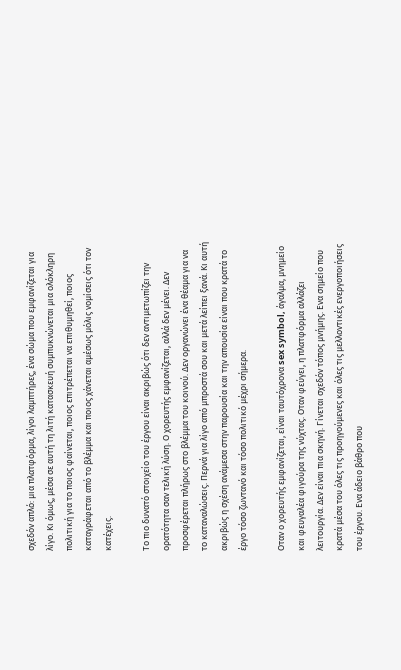σχεδόν απλό: μια πλατφόρμα, λίγοι λαμπτήρες, ένα σώμα που εμφανίζεται για λίγο. Κι όμως, μέσα σε αυτή τη λιτή κατασκευή συμπυκνώνεται μια ολόκληρη πολιτική για το ποιος φαίνεται, ποιος επιτρέπεται να επιθυμηθεί, ποιος καταγράφεται από το βλέμμα και ποιος χάνεται αμέσως μόλις νομίσεις ότι τον κατέχεις.

Το πιο δυνατό στοιχείο του έργου είναι ακριβώς ότι δεν αντιμετωπίζει την ορατότητα σαν τελική λύση. Ο χορευτής εμφανίζεται, αλλά δεν μένει. Δεν προσφέρεται πλήρως στο βλέμμα του κοινού. Δεν οργανώνει ένα θέαμα για να το καταναλώσεις. Περνά για λίγο από μπροστά σου και μετά λείπει ξανά. Κι αυτή ακριβώς η σχέση ανάμεσα στην παρουσία και την απουσία είναι που κρατά το έργο τόσο ζωντανό και τόσο πολιτικό μέχρι σήμερα.

Οταν ο χορευτής εμφανίζεται, είναι ταυτόχρονα sex symbol, άγαλμα, μνημείο και φευγαλέα φιγούρα της νύχτας. Οταν φεύγει, η πλατφόρμα αλλάζει λειτουργία. Δεν είναι πια σκηνή. Γίνεται σχεδόν τόπος μνήμης. Ενα σημείο που κρατά μέσα του όλες τις προηγούμενες και όλες τις μελλοντικές ενεργοποιήσεις του έργου. Ενα άδειο βάθρο που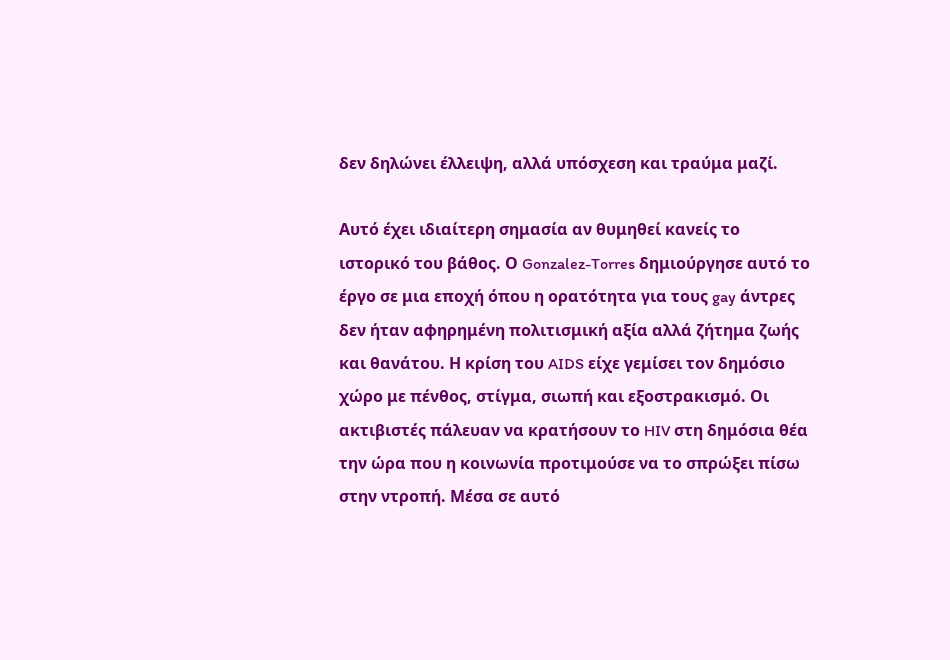δεν δηλώνει έλλειψη, αλλά υπόσχεση και τραύμα μαζί.

Αυτό έχει ιδιαίτερη σημασία αν θυμηθεί κανείς το ιστορικό του βάθος. Ο Gonzalez-Torres δημιούργησε αυτό το έργο σε μια εποχή όπου η ορατότητα για τους gay άντρες δεν ήταν αφηρημένη πολιτισμική αξία αλλά ζήτημα ζωής και θανάτου. Η κρίση του AIDS είχε γεμίσει τον δημόσιο χώρο με πένθος, στίγμα, σιωπή και εξοστρακισμό. Οι ακτιβιστές πάλευαν να κρατήσουν το HIV στη δημόσια θέα την ώρα που η κοινωνία προτιμούσε να το σπρώξει πίσω στην ντροπή. Μέσα σε αυτό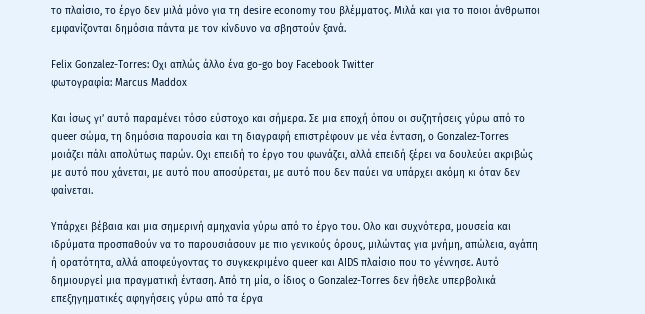το πλαίσιο, το έργο δεν μιλά μόνο για τη desire economy του βλέμματος. Μιλά και για το ποιοι άνθρωποι εμφανίζονται δημόσια πάντα με τον κίνδυνο να σβηστούν ξανά.

Felix Gonzalez-Torres: Οχι απλώς άλλο ένα go-go boy Facebook Twitter
φωτογραφία: Marcus Maddox

Και ίσως γι’ αυτό παραμένει τόσο εύστοχο και σήμερα. Σε μια εποχή όπου οι συζητήσεις γύρω από το queer σώμα, τη δημόσια παρουσία και τη διαγραφή επιστρέφουν με νέα ένταση, ο Gonzalez-Torres μοιάζει πάλι απολύτως παρών. Οχι επειδή το έργο του φωνάζει, αλλά επειδή ξέρει να δουλεύει ακριβώς με αυτό που χάνεται, με αυτό που αποσύρεται, με αυτό που δεν παύει να υπάρχει ακόμη κι όταν δεν φαίνεται.

Υπάρχει βέβαια και μια σημερινή αμηχανία γύρω από το έργο του. Ολο και συχνότερα, μουσεία και ιδρύματα προσπαθούν να το παρουσιάσουν με πιο γενικούς όρους, μιλώντας για μνήμη, απώλεια, αγάπη ή ορατότητα, αλλά αποφεύγοντας το συγκεκριμένο queer και AIDS πλαίσιο που το γέννησε. Αυτό δημιουργεί μια πραγματική ένταση. Από τη μία, ο ίδιος ο Gonzalez-Torres δεν ήθελε υπερβολικά επεξηγηματικές αφηγήσεις γύρω από τα έργα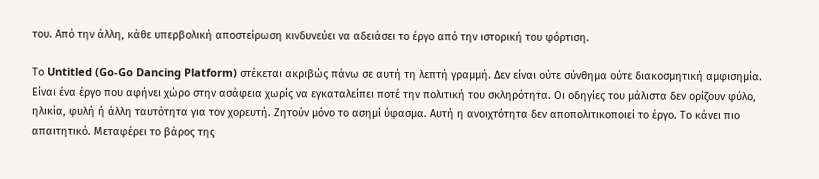του. Από την άλλη, κάθε υπερβολική αποστείρωση κινδυνεύει να αδειάσει το έργο από την ιστορική του φόρτιση.

Το Untitled (Go-Go Dancing Platform) στέκεται ακριβώς πάνω σε αυτή τη λεπτή γραμμή. Δεν είναι ούτε σύνθημα ούτε διακοσμητική αμφισημία. Είναι ένα έργο που αφήνει χώρο στην ασάφεια χωρίς να εγκαταλείπει ποτέ την πολιτική του σκληρότητα. Οι οδηγίες του μάλιστα δεν ορίζουν φύλο, ηλικία, φυλή ή άλλη ταυτότητα για τον χορευτή. Ζητούν μόνο το ασημί ύφασμα. Αυτή η ανοιχτότητα δεν αποπολιτικοποιεί το έργο. Το κάνει πιο απαιτητικό. Μεταφέρει το βάρος της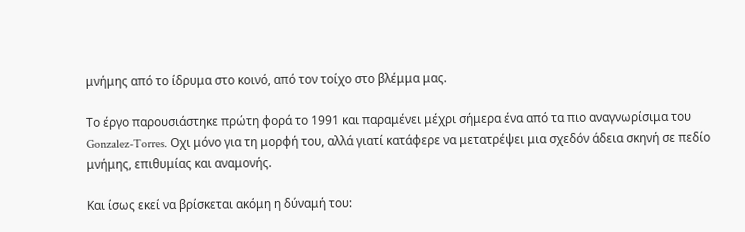μνήμης από το ίδρυμα στο κοινό, από τον τοίχο στο βλέμμα μας.

Το έργο παρουσιάστηκε πρώτη φορά το 1991 και παραμένει μέχρι σήμερα ένα από τα πιο αναγνωρίσιμα του Gonzalez-Torres. Οχι μόνο για τη μορφή του, αλλά γιατί κατάφερε να μετατρέψει μια σχεδόν άδεια σκηνή σε πεδίο μνήμης, επιθυμίας και αναμονής.

Και ίσως εκεί να βρίσκεται ακόμη η δύναμή του: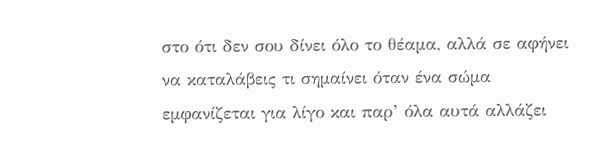στο ότι δεν σου δίνει όλο το θέαμα, αλλά σε αφήνει να καταλάβεις τι σημαίνει όταν ένα σώμα εμφανίζεται για λίγο και παρ’ όλα αυτά αλλάζει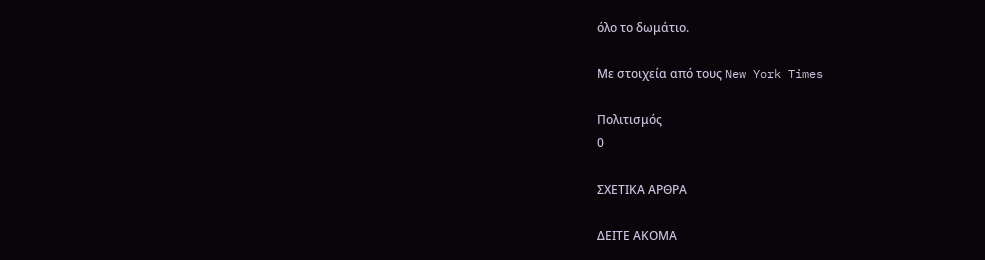όλο το δωμάτιο.

Με στοιχεία από τους New York Times

Πολιτισμός
0

ΣΧΕΤΙΚΑ ΑΡΘΡΑ

ΔΕΙΤΕ ΑΚΟΜΑ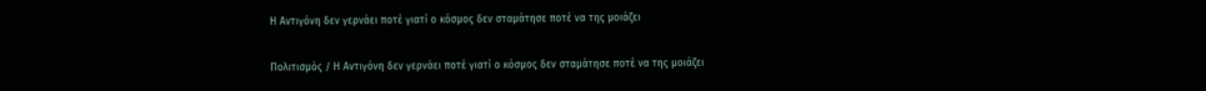Η Αντιγόνη δεν γερνάει ποτέ γιατί ο κόσμος δεν σταμάτησε ποτέ να της μοιάζει

Πολιτισμός / Η Αντιγόνη δεν γερνάει ποτέ γιατί ο κόσμος δεν σταμάτησε ποτέ να της μοιάζει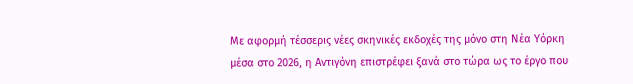Με αφορμή τέσσερις νέες σκηνικές εκδοχές της μόνο στη Νέα Υόρκη μέσα στο 2026, η Αντιγόνη επιστρέφει ξανά στο τώρα ως το έργο που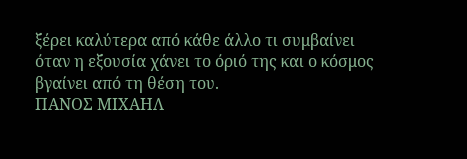ξέρει καλύτερα από κάθε άλλο τι συμβαίνει όταν η εξουσία χάνει το όριό της και ο κόσμος βγαίνει από τη θέση του.
ΠΑΝΟΣ ΜΙΧΑΗΛ